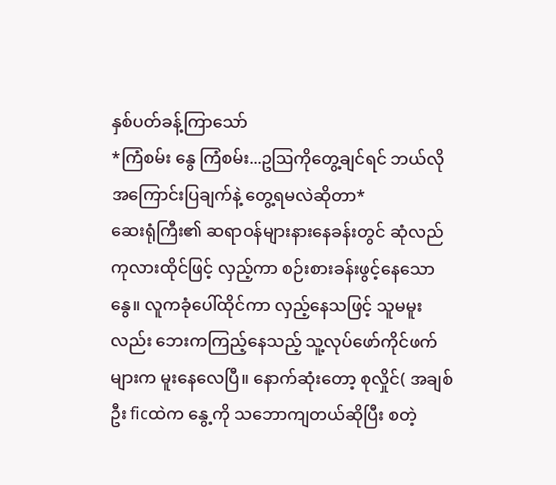နှစ်ပတ်ခန့်ကြာသော်
*ကြံစမ်း နွေ ကြံစမ်း...ဥဩကိုတွေ့ချင်ရင် ဘယ်လိုအကြောင်းပြချက်နဲ့ တွေ့ရမလဲဆိုတာ*
ဆေးရုံကြီး၏ ဆရာဝန်များနားနေခန်းတွင် ဆုံလည်ကုလားထိုင်ဖြင့် လှည့်ကာ စဉ်းစားခန်းဖွင့်နေသောနွေ။ လူကခုံပေါ်ထိုင်ကာ လှည့်နေသဖြင့် သူမမူးလည်း ဘေးကကြည့်နေသည့် သူ့လုပ်ဖော်ကိုင်ဖက်များက မူးနေလေပြီ။ နောက်ဆုံးတော့ စုလှိုင်( အချစ်ဦး ficထဲက နွေ့ကို သဘောကျတယ်ဆိုပြီး စတဲ့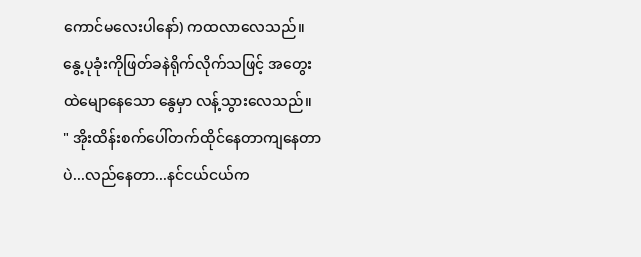ကောင်မလေးပါနော်) ကထလာလေသည်။
နွေ့ပုခုံးကိုဖြတ်ခနဲရိုက်လိုက်သဖြင့် အတွေးထဲမျောနေသော နွေမှာ လန့်သွားလေသည်။
" အိုးထိန်းစက်ပေါ်တက်ထိုင်နေတာကျနေတာပဲ...လည်နေတာ...နင်ငယ်ငယ်က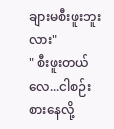ချားမစီးဖူးဘူးလား"
" စီးဖူးတယ်လေ...ငါစဉ်းစားနေလို့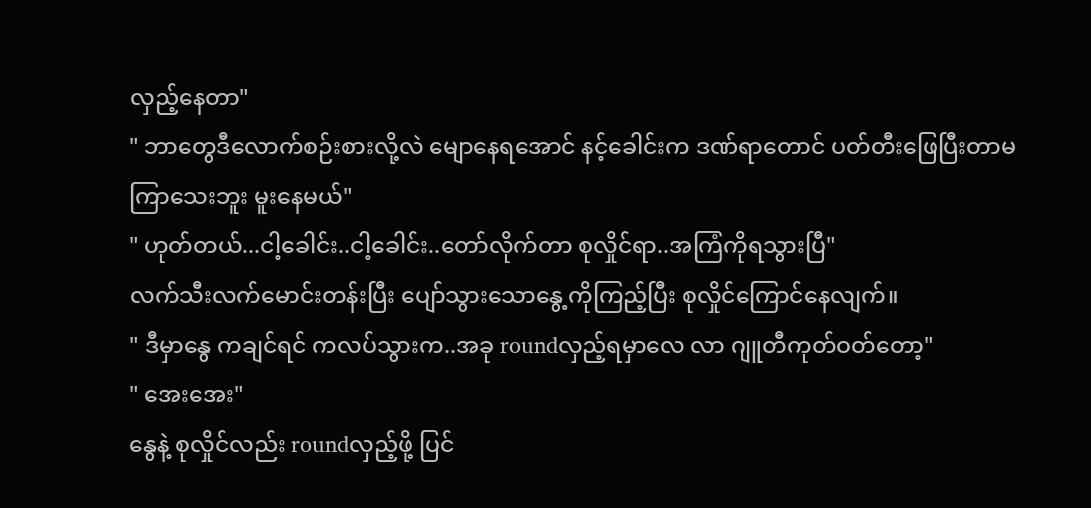လှည့်နေတာ"
" ဘာတွေဒီလောက်စဉ်းစားလို့လဲ မျောနေရအောင် နင့်ခေါင်းက ဒဏ်ရာတောင် ပတ်တီးဖြေပြီးတာမကြာသေးဘူး မူးနေမယ်"
" ဟုတ်တယ်...ငါ့ခေါင်း..ငါ့ခေါင်း..တော်လိုက်တာ စုလှိုင်ရာ..အကြံကိုရသွားပြီ"
လက်သီးလက်မောင်းတန်းပြီး ပျော်သွားသောနွေ့ကိုကြည့်ပြီး စုလှိုင်ကြောင်နေလျက်။
" ဒီမှာနွေ ကချင်ရင် ကလပ်သွားက..အခု roundလှည့်ရမှာလေ လာ ဂျူတီကုတ်ဝတ်တော့"
" အေးအေး"
နွေနဲ့ စုလှိုင်လည်း roundလှည့်ဖို့ ပြင်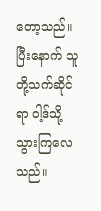တော့သည်။ ပြီးနောက် သူတို့သက်ဆိုင်ရာ ဝါ့ဒ်သို့သွားကြလေသည်။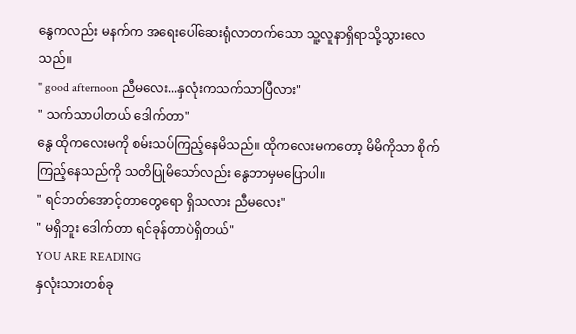နွေကလည်း မနက်က အရေးပေါ်ဆေးရုံလာတက်သော သူ့လူနာရှိရာသို့သွားလေသည်။
" good afternoon ညီမလေး...နှလုံးကသက်သာပြီလား"
" သက်သာပါတယ် ဒေါက်တာ"
နွေ ထိုကလေးမကို စမ်းသပ်ကြည့်နေမိသည်။ ထိုကလေးမကတော့ မိမိကိုသာ စိုက်ကြည့်နေသည်ကို သတိပြုမိသော်လည်း နွေဘာမှမပြောပါ။
" ရင်ဘတ်အောင့်တာတွေရော ရှိသလား ညီမလေး"
" မရှိဘူး ဒေါက်တာ ရင်ခုန်တာပဲရှိတယ်"
YOU ARE READING
နှလုံးသားတစ်ခု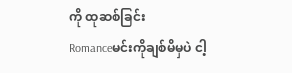ကို ထုဆစ်ခြင်း
Romanceမင်းကိုချစ်မိမှပဲ ငါ့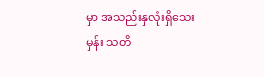မှာ အသည်းနှလုံးရှိသေးမှန်း သတိ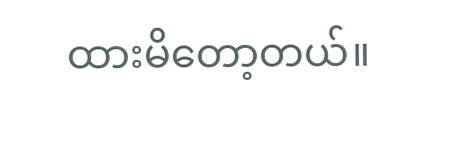ထားမိတော့တယ်။